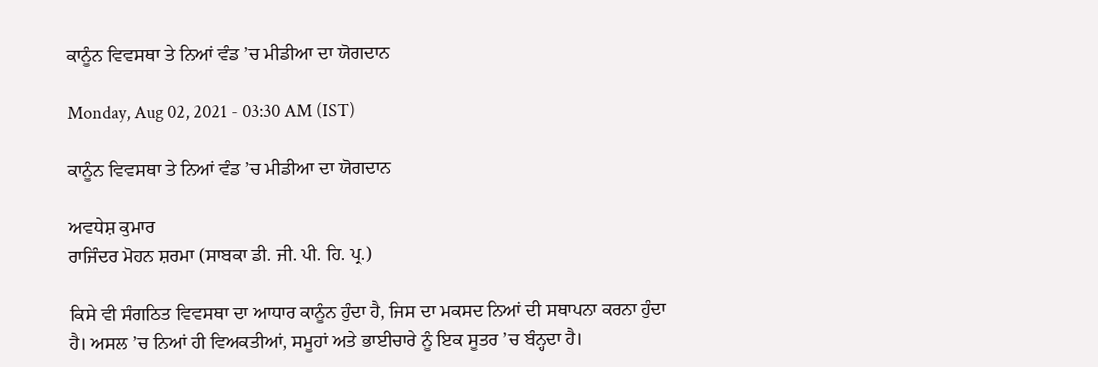ਕਾਨੂੰਨ ਵਿਵਸਥਾ ਤੇ ਨਿਆਂ ਵੰਡ ’ਚ ਮੀਡੀਆ ਦਾ ਯੋਗਦਾਨ

Monday, Aug 02, 2021 - 03:30 AM (IST)

ਕਾਨੂੰਨ ਵਿਵਸਥਾ ਤੇ ਨਿਆਂ ਵੰਡ ’ਚ ਮੀਡੀਆ ਦਾ ਯੋਗਦਾਨ

ਅਵਧੇਸ਼ ਕੁਮਾਰ
ਰਾਜਿੰਦਰ ਮੋਹਨ ਸ਼ਰਮਾ (ਸਾਬਕਾ ਡੀ. ਜੀ. ਪੀ. ਹਿ. ਪ੍ਰ.)

ਕਿਸੇ ਵੀ ਸੰਗਠਿਤ ਵਿਵਸਥਾ ਦਾ ਆਧਾਰ ਕਾਨੂੰਨ ਹੁੰਦਾ ਹੈ, ਜਿਸ ਦਾ ਮਕਸਦ ਨਿਆਂ ਦੀ ਸਥਾਪਨਾ ਕਰਨਾ ਹੁੰਦਾ ਹੈ। ਅਸਲ ’ਚ ਨਿਆਂ ਹੀ ਵਿਅਕਤੀਆਂ, ਸਮੂਹਾਂ ਅਤੇ ਭਾਈਚਾਰੇ ਨੂੰ ਇਕ ਸੂਤਰ ’ਚ ਬੰਨ੍ਹਦਾ ਹੈ।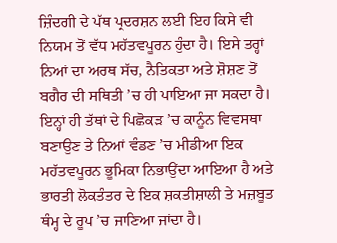ਜ਼ਿੰਦਗੀ ਦੇ ਪੱਥ ਪ੍ਰਦਰਸ਼ਨ ਲਈ ਇਹ ਕਿਸੇ ਵੀ ਨਿਯਮ ਤੋਂ ਵੱਧ ਮਹੱਤਵਪੂਰਨ ਹੁੰਦਾ ਹੈ। ਇਸੇ ਤਰ੍ਹਾਂ ਨਿਆਂ ਦਾ ਅਰਥ ਸੱਚ, ਨੈਤਿਕਤਾ ਅਤੇ ਸ਼ੋਸ਼ਣ ਤੋਂ ਬਗੈਰ ਦੀ ਸਥਿਤੀ ’ਚ ਹੀ ਪਾਇਆ ਜਾ ਸਕਦਾ ਹੈ। ਇਨ੍ਹਾਂ ਹੀ ਤੱਥਾਂ ਦੇ ਪਿਛੋਕੜ ’ਚ ਕਾਨੂੰਨ ਵਿਵਸਥਾ ਬਣਾਉਣ ਤੇ ਨਿਆਂ ਵੰਡਣ ’ਚ ਮੀਡੀਆ ਇਕ ਮਹੱਤਵਪੂਰਨ ਭੂਮਿਕਾ ਨਿਭਾਉਂਦਾ ਆਇਆ ਹੈ ਅਤੇ ਭਾਰਤੀ ਲੋਕਤੰਤਰ ਦੇ ਇਕ ਸ਼ਕਤੀਸ਼ਾਲੀ ਤੇ ਮਜ਼ਬੂਤ ਥੰਮ੍ਹ ਦੇ ਰੂਪ ’ਚ ਜਾਣਿਆ ਜਾਂਦਾ ਹੈ।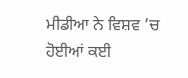ਮੀਡੀਆ ਨੇ ਵਿਸ਼ਵ ’ਚ ਹੋਈਆਂ ਕਈ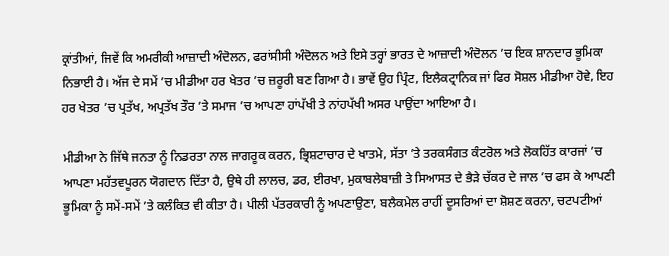ਕ੍ਰਾਂਤੀਆਂ, ਜਿਵੇਂ ਕਿ ਅਮਰੀਕੀ ਆਜ਼ਾਦੀ ਅੰਦੋਲਨ, ਫਰਾਂਸੀਸੀ ਅੰਦੋਲਨ ਅਤੇ ਇਸੇ ਤਰ੍ਹਾਂ ਭਾਰਤ ਦੇ ਆਜ਼ਾਦੀ ਅੰਦੋਲਨ ’ਚ ਇਕ ਸ਼ਾਨਦਾਰ ਭੂਮਿਕਾ ਨਿਭਾਈ ਹੈ। ਅੱਜ ਦੇ ਸਮੇਂ ’ਚ ਮੀਡੀਆ ਹਰ ਖੇਤਰ ’ਚ ਜ਼ਰੂਰੀ ਬਣ ਗਿਆ ਹੈ। ਭਾਵੇਂ ਉਹ ਪ੍ਰਿੰਟ, ਇਲੈਕਟ੍ਰਾਨਿਕ ਜਾਂ ਫਿਰ ਸੋਸ਼ਲ ਮੀਡੀਆ ਹੋਵੇ, ਇਹ ਹਰ ਖੇਤਰ ’ਚ ਪ੍ਰਤੱਖ, ਅਪ੍ਰਤੱਖ ਤੌਰ ’ਤੇ ਸਮਾਜ ’ਚ ਆਪਣਾ ਹਾਂਪੱਖੀ ਤੇ ਨਾਂਹਪੱਖੀ ਅਸਰ ਪਾਉਂਦਾ ਆਇਆ ਹੈ।

ਮੀਡੀਆ ਨੇ ਜਿੱਥੇ ਜਨਤਾ ਨੂੰ ਨਿਡਰਤਾ ਨਾਲ ਜਾਗਰੂਕ ਕਰਨ, ਭ੍ਰਿਸ਼ਟਾਚਾਰ ਦੇ ਖਾਤਮੇ, ਸੱਤਾ ’ਤੇ ਤਰਕਸੰਗਤ ਕੰਟਰੋਲ ਅਤੇ ਲੋਕਹਿੱਤ ਕਾਰਜਾਂ ’ਚ ਆਪਣਾ ਮਹੱਤਵਪੂਰਨ ਯੋਗਦਾਨ ਦਿੱਤਾ ਹੈ, ਉਥੇ ਹੀ ਲਾਲਚ, ਡਰ, ਈਰਖਾ, ਮੁਕਾਬਲੇਬਾਜ਼ੀ ਤੇ ਸਿਆਸਤ ਦੇ ਭੈੜੇ ਚੱਕਰ ਦੇ ਜਾਲ ’ਚ ਫਸ ਕੇ ਆਪਣੀ ਭੂਮਿਕਾ ਨੂੰ ਸਮੇਂ-ਸਮੇਂ ’ਤੇ ਕਲੰਕਿਤ ਵੀ ਕੀਤਾ ਹੈ। ਪੀਲੀ ਪੱਤਰਕਾਰੀ ਨੂੰ ਅਪਣਾਉਣਾ, ਬਲੈਕਮੇਲ ਰਾਹੀਂ ਦੂਸਰਿਆਂ ਦਾ ਸ਼ੋਸ਼ਣ ਕਰਨਾ, ਚਟਪਟੀਆਂ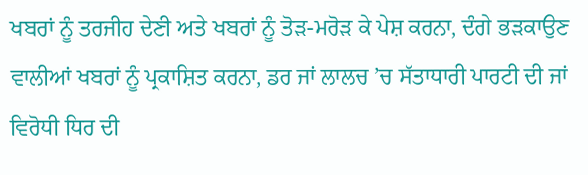ਖਬਰਾਂ ਨੂੰ ਤਰਜੀਹ ਦੇਣੀ ਅਤੇ ਖਬਰਾਂ ਨੂੰ ਤੋੜ-ਮਰੋੜ ਕੇ ਪੇਸ਼ ਕਰਨਾ, ਦੰਗੇ ਭੜਕਾਉਣ ਵਾਲੀਆਂ ਖਬਰਾਂ ਨੂੰ ਪ੍ਰਕਾਸ਼ਿਤ ਕਰਨਾ, ਡਰ ਜਾਂ ਲਾਲਚ ’ਚ ਸੱਤਾਧਾਰੀ ਪਾਰਟੀ ਦੀ ਜਾਂ ਵਿਰੋਧੀ ਧਿਰ ਦੀ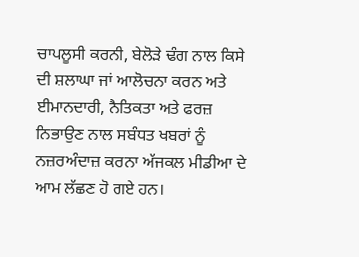ਚਾਪਲੂਸੀ ਕਰਨੀ, ਬੇਲੋੜੇ ਢੰਗ ਨਾਲ ਕਿਸੇ ਦੀ ਸ਼ਲਾਘਾ ਜਾਂ ਆਲੋਚਨਾ ਕਰਨ ਅਤੇ ਈਮਾਨਦਾਰੀ, ਨੈਤਿਕਤਾ ਅਤੇ ਫਰਜ਼ ਨਿਭਾਉਣ ਨਾਲ ਸਬੰਧਤ ਖਬਰਾਂ ਨੂੰ ਨਜ਼ਰਅੰਦਾਜ਼ ਕਰਨਾ ਅੱਜਕਲ ਮੀਡੀਆ ਦੇ ਆਮ ਲੱਛਣ ਹੋ ਗਏ ਹਨ।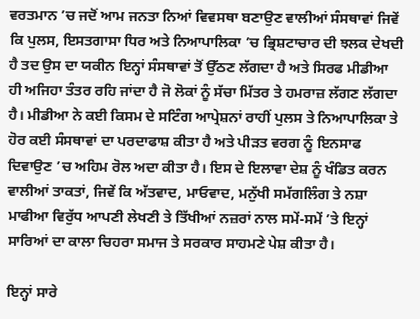ਵਰਤਮਾਨ ’ਚ ਜਦੋਂ ਆਮ ਜਨਤਾ ਨਿਆਂ ਵਿਵਸਥਾ ਬਣਾਉਣ ਵਾਲੀਆਂ ਸੰਸਥਾਵਾਂ ਜਿਵੇਂ ਕਿ ਪੁਲਸ, ਇਸਤਗਾਸਾ ਧਿਰ ਅਤੇ ਨਿਆਪਾਲਿਕਾ ’ਚ ਭ੍ਰਿਸ਼ਟਾਚਾਰ ਦੀ ਝਲਕ ਦੇਖਦੀ ਹੈ ਤਦ ਉਸ ਦਾ ਯਕੀਨ ਇਨ੍ਹਾਂ ਸੰਸਥਾਵਾਂ ਤੋਂ ਉੱਠਣ ਲੱਗਦਾ ਹੈ ਅਤੇ ਸਿਰਫ ਮੀਡੀਆ ਹੀ ਅਜਿਹਾ ਤੰਤਰ ਰਹਿ ਜਾਂਦਾ ਹੈ ਜੋ ਲੋਕਾਂ ਨੂੰ ਸੱਚਾ ਮਿੱਤਰ ਤੇ ਹਮਰਾਜ਼ ਲੱਗਣ ਲੱਗਦਾ ਹੈ। ਮੀਡੀਆ ਨੇ ਕਈ ਕਿਸਮ ਦੇ ਸਟਿੰਗ ਆਪ੍ਰੇਸ਼ਨਾਂ ਰਾਹੀਂ ਪੁਲਸ ਤੇ ਨਿਆਪਾਲਿਕਾ ਤੇ ਹੋਰ ਕਈ ਸੰਸਥਾਵਾਂ ਦਾ ਪਰਦਾਫਾਸ਼ ਕੀਤਾ ਹੈ ਅਤੇ ਪੀੜਤ ਵਰਗ ਨੂੰ ਇਨਸਾਫ ਦਿਵਾਉਣ ’ਚ ਅਹਿਮ ਰੋਲ ਅਦਾ ਕੀਤਾ ਹੈ। ਇਸ ਦੇ ਇਲਾਵਾ ਦੇਸ਼ ਨੂੰ ਖੰਡਿਤ ਕਰਨ ਵਾਲੀਆਂ ਤਾਕਤਾਂ, ਜਿਵੇਂ ਕਿ ਅੱਤਵਾਦ, ਮਾਓਵਾਦ, ਮਨੁੱਖੀ ਸਮੱਗਲਿੰਗ ਤੇ ਨਸ਼ਾ ਮਾਫੀਆ ਵਿਰੁੱਧ ਆਪਣੀ ਲੇਖਣੀ ਤੇ ਤਿੱਖੀਆਂ ਨਜ਼ਰਾਂ ਨਾਲ ਸਮੇਂ-ਸਮੇਂ ’ਤੇ ਇਨ੍ਹਾਂ ਸਾਰਿਆਂ ਦਾ ਕਾਲਾ ਚਿਹਰਾ ਸਮਾਜ ਤੇ ਸਰਕਾਰ ਸਾਹਮਣੇ ਪੇਸ਼ ਕੀਤਾ ਹੈ।

ਇਨ੍ਹਾਂ ਸਾਰੇ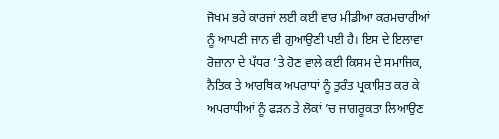ਜੋਖਮ ਭਰੇ ਕਾਰਜਾਂ ਲਈ ਕਈ ਵਾਰ ਮੀਡੀਆ ਕਰਮਚਾਰੀਆਂ ਨੂੰ ਆਪਣੀ ਜਾਨ ਵੀ ਗੁਆਉਣੀ ਪਈ ਹੈ। ਇਸ ਦੇ ਇਲਾਵਾ ਰੋਜ਼ਾਨਾ ਦੇ ਪੱਧਰ ’ਤੇ ਹੋਣ ਵਾਲੇ ਕਈ ਕਿਸਮ ਦੇ ਸਮਾਜਿਕ, ਨੈਤਿਕ ਤੇ ਆਰਥਿਕ ਅਪਰਾਧਾਂ ਨੂੰ ਤੁਰੰਤ ਪ੍ਰਕਾਸ਼ਿਤ ਕਰ ਕੇ ਅਪਰਾਧੀਆਂ ਨੂੰ ਫੜਨ ਤੇ ਲੋਕਾਂ ’ਚ ਜਾਗਰੂਕਤਾ ਲਿਆਉਣ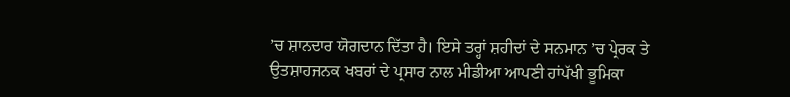’ਚ ਸ਼ਾਨਦਾਰ ਯੋਗਦਾਨ ਦਿੱਤਾ ਹੈ। ਇਸੇ ਤਰ੍ਹਾਂ ਸ਼ਹੀਦਾਂ ਦੇ ਸਨਮਾਨ ’ਚ ਪ੍ਰੇਰਕ ਤੇ ਉਤਸ਼ਾਹਜਨਕ ਖਬਰਾਂ ਦੇ ਪ੍ਰਸਾਰ ਨਾਲ ਮੀਡੀਆ ਆਪਣੀ ਹਾਂਪੱਖੀ ਭੂਮਿਕਾ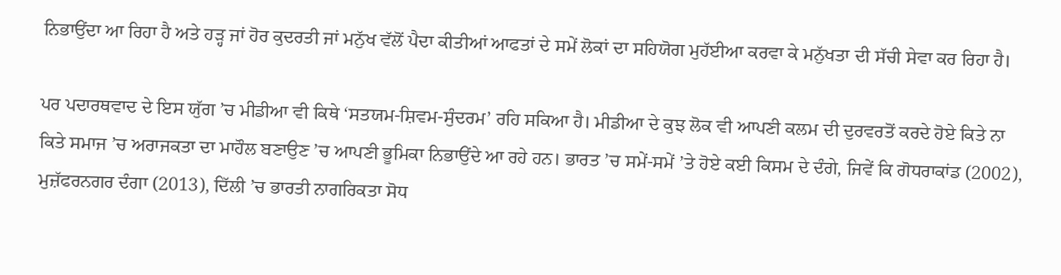ਨਿਭਾਉਂਦਾ ਆ ਰਿਹਾ ਹੈ ਅਤੇ ਹੜ੍ਹ ਜਾਂ ਹੋਰ ਕੁਦਰਤੀ ਜਾਂ ਮਨੁੱਖ ਵੱਲੋਂ ਪੈਦਾ ਕੀਤੀਆਂ ਆਫਤਾਂ ਦੇ ਸਮੇਂ ਲੋਕਾਂ ਦਾ ਸਹਿਯੋਗ ਮੁਹੱਈਆ ਕਰਵਾ ਕੇ ਮਨੁੱਖਤਾ ਦੀ ਸੱਚੀ ਸੇਵਾ ਕਰ ਰਿਹਾ ਹੈ।

ਪਰ ਪਦਾਰਥਵਾਦ ਦੇ ਇਸ ਯੁੱਗ ’ਚ ਮੀਡੀਆ ਵੀ ਕਿਥੇ ‘ਸਤਯਮ-ਸ਼ਿਵਮ-ਸੁੰਦਰਮ’ ਰਹਿ ਸਕਿਆ ਹੈ। ਮੀਡੀਆ ਦੇ ਕੁਝ ਲੋਕ ਵੀ ਆਪਣੀ ਕਲਮ ਦੀ ਦੁਰਵਰਤੋਂ ਕਰਦੇ ਹੋਏ ਕਿਤੇ ਨਾ ਕਿਤੇ ਸਮਾਜ ’ਚ ਅਰਾਜਕਤਾ ਦਾ ਮਾਹੌਲ ਬਣਾਉਣ ’ਚ ਆਪਣੀ ਭੂਮਿਕਾ ਨਿਭਾਉਂਦੇ ਆ ਰਹੇ ਹਨ। ਭਾਰਤ ’ਚ ਸਮੇਂ-ਸਮੇਂ ’ਤੇ ਹੋਏ ਕਈ ਕਿਸਮ ਦੇ ਦੰਗੇ, ਜਿਵੇਂ ਕਿ ਗੋਧਰਾਕਾਂਡ (2002), ਮੁਜ਼ੱਫਰਨਗਰ ਦੰਗਾ (2013), ਦਿੱਲੀ ’ਚ ਭਾਰਤੀ ਨਾਗਰਿਕਤਾ ਸੋਧ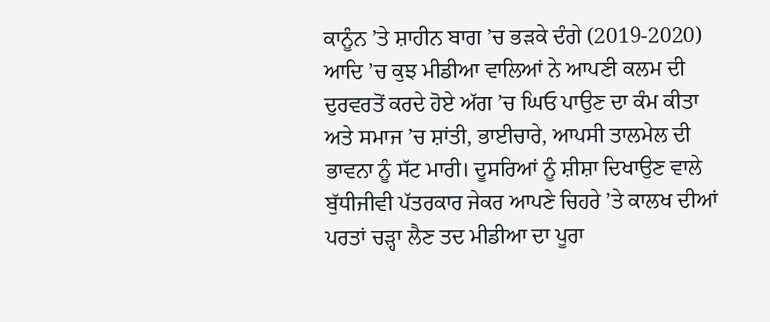ਕਾਨੂੰਨ ’ਤੇ ਸ਼ਾਹੀਨ ਬਾਗ ’ਚ ਭੜਕੇ ਦੰਗੇ (2019-2020) ਆਦਿ ’ਚ ਕੁਝ ਮੀਡੀਆ ਵਾਲਿਆਂ ਨੇ ਆਪਣੀ ਕਲਮ ਦੀ ਦੁਰਵਰਤੋਂ ਕਰਦੇ ਹੋਏ ਅੱਗ ’ਚ ਘਿਓ ਪਾਉਣ ਦਾ ਕੰਮ ਕੀਤਾ ਅਤੇ ਸਮਾਜ ’ਚ ਸ਼ਾਂਤੀ, ਭਾਈਚਾਰੇ, ਆਪਸੀ ਤਾਲਮੇਲ ਦੀ ਭਾਵਨਾ ਨੂੰ ਸੱਟ ਮਾਰੀ। ਦੂਸਰਿਆਂ ਨੂੰ ਸ਼ੀਸ਼ਾ ਦਿਖਾਉਣ ਵਾਲੇ ਬੁੱਧੀਜੀਵੀ ਪੱਤਰਕਾਰ ਜੇਕਰ ਆਪਣੇ ਚਿਹਰੇ ’ਤੇ ਕਾਲਖ ਦੀਆਂ ਪਰਤਾਂ ਚੜ੍ਹਾ ਲੈਣ ਤਦ ਮੀਡੀਆ ਦਾ ਪੂਰਾ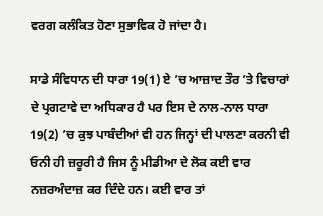ਵਰਗ ਕਲੰਕਿਤ ਹੋਣਾ ਸੁਭਾਵਿਕ ਹੋ ਜਾਂਦਾ ਹੈ।

ਸਾਡੇ ਸੰਵਿਧਾਨ ਦੀ ਧਾਰਾ 19(1) ਏ ’ਚ ਆਜ਼ਾਦ ਤੌਰ ’ਤੇ ਵਿਚਾਰਾਂ ਦੇ ਪ੍ਰਗਟਾਵੇ ਦਾ ਅਧਿਕਾਰ ਹੈ ਪਰ ਇਸ ਦੇ ਨਾਲ-ਨਾਲ ਧਾਰਾ 19(2) ’ਚ ਕੁਝ ਪਾਬੰਦੀਆਂ ਵੀ ਹਨ ਜਿਨ੍ਹਾਂ ਦੀ ਪਾਲਣਾ ਕਰਨੀ ਵੀ ਓਨੀ ਹੀ ਜ਼ਰੂਰੀ ਹੈ ਜਿਸ ਨੂੰ ਮੀਡੀਆ ਦੇ ਲੋਕ ਕਈ ਵਾਰ ਨਜ਼ਰਅੰਦਾਜ਼ ਕਰ ਦਿੰਦੇ ਹਨ। ਕਈ ਵਾਰ ਤਾਂ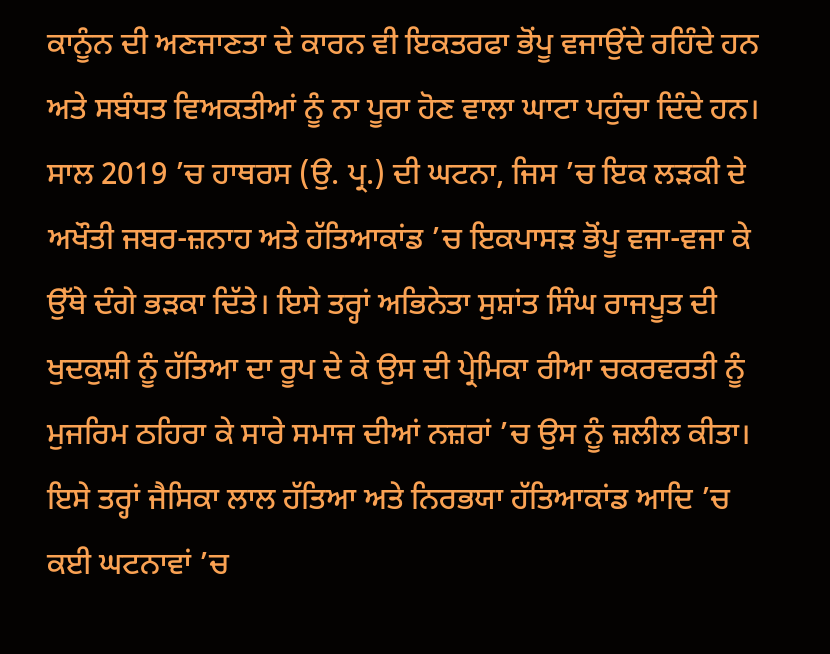ਕਾਨੂੰਨ ਦੀ ਅਣਜਾਣਤਾ ਦੇ ਕਾਰਨ ਵੀ ਇਕਤਰਫਾ ਭੋਂਪੂ ਵਜਾਉਂਦੇ ਰਹਿੰਦੇ ਹਨ ਅਤੇ ਸਬੰਧਤ ਵਿਅਕਤੀਆਂ ਨੂੰ ਨਾ ਪੂਰਾ ਹੋਣ ਵਾਲਾ ਘਾਟਾ ਪਹੁੰਚਾ ਦਿੰਦੇ ਹਨ। ਸਾਲ 2019 ’ਚ ਹਾਥਰਸ (ਉ. ਪ੍ਰ.) ਦੀ ਘਟਨਾ, ਜਿਸ ’ਚ ਇਕ ਲੜਕੀ ਦੇ ਅਖੌਤੀ ਜਬਰ-ਜ਼ਨਾਹ ਅਤੇ ਹੱਤਿਆਕਾਂਡ ’ਚ ਇਕਪਾਸੜ ਭੋਂਪੂ ਵਜਾ-ਵਜਾ ਕੇ ਉੱਥੇ ਦੰਗੇ ਭੜਕਾ ਦਿੱਤੇ। ਇਸੇ ਤਰ੍ਹਾਂ ਅਭਿਨੇਤਾ ਸੁਸ਼ਾਂਤ ਸਿੰਘ ਰਾਜਪੂਤ ਦੀ ਖੁਦਕੁਸ਼ੀ ਨੂੰ ਹੱਤਿਆ ਦਾ ਰੂਪ ਦੇ ਕੇ ਉਸ ਦੀ ਪ੍ਰੇਮਿਕਾ ਰੀਆ ਚਕਰਵਰਤੀ ਨੂੰ ਮੁਜਰਿਮ ਠਹਿਰਾ ਕੇ ਸਾਰੇ ਸਮਾਜ ਦੀਆਂ ਨਜ਼ਰਾਂ ’ਚ ਉਸ ਨੂੰ ਜ਼ਲੀਲ ਕੀਤਾ। ਇਸੇ ਤਰ੍ਹਾਂ ਜੈਸਿਕਾ ਲਾਲ ਹੱਤਿਆ ਅਤੇ ਨਿਰਭਯਾ ਹੱਤਿਆਕਾਂਡ ਆਦਿ ’ਚ ਕਈ ਘਟਨਾਵਾਂ ’ਚ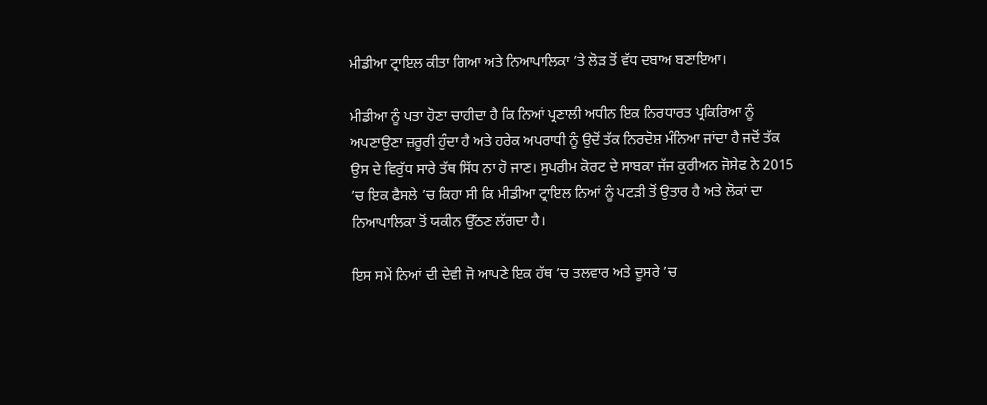ਮੀਡੀਆ ਟ੍ਰਾਇਲ ਕੀਤਾ ਗਿਆ ਅਤੇ ਨਿਆਪਾਲਿਕਾ ’ਤੇ ਲੋੜ ਤੋਂ ਵੱਧ ਦਬਾਅ ਬਣਾਇਆ।

ਮੀਡੀਆ ਨੂੰ ਪਤਾ ਹੋਣਾ ਚਾਹੀਦਾ ਹੈ ਕਿ ਨਿਆਂ ਪ੍ਰਣਾਲੀ ਅਧੀਨ ਇਕ ਨਿਰਧਾਰਤ ਪ੍ਰਕਿਰਿਆ ਨੂੰ ਅਪਣਾਉਣਾ ਜ਼ਰੂਰੀ ਹੁੰਦਾ ਹੈ ਅਤੇ ਹਰੇਕ ਅਪਰਾਧੀ ਨੂੰ ਉਦੋਂ ਤੱਕ ਨਿਰਦੋਸ਼ ਮੰਨਿਆ ਜਾਂਦਾ ਹੈ ਜਦੋਂ ਤੱਕ ਉਸ ਦੇ ਵਿਰੁੱਧ ਸਾਰੇ ਤੱਥ ਸਿੱਧ ਨਾ ਹੋ ਜਾਣ। ਸੁਪਰੀਮ ਕੋਰਟ ਦੇ ਸਾਬਕਾ ਜੱਜ ਕੁਰੀਅਨ ਜੋਸੇਫ ਨੇ 2015 ’ਚ ਇਕ ਫੈਸਲੇ ’ਚ ਕਿਹਾ ਸੀ ਕਿ ਮੀਡੀਆ ਟ੍ਰਾਇਲ ਨਿਆਂ ਨੂੰ ਪਟੜੀ ਤੋਂ ਉਤਾਰ ਹੈ ਅਤੇ ਲੋਕਾਂ ਦਾ ਨਿਆਪਾਲਿਕਾ ਤੋਂ ਯਕੀਨ ਉੱਠਣ ਲੱਗਦਾ ਹੈ।

ਇਸ ਸਮੇਂ ਨਿਆਂ ਦੀ ਦੇਵੀ ਜੋ ਆਪਣੇ ਇਕ ਹੱਥ ’ਚ ਤਲਵਾਰ ਅਤੇ ਦੂਸਰੇ ’ਚ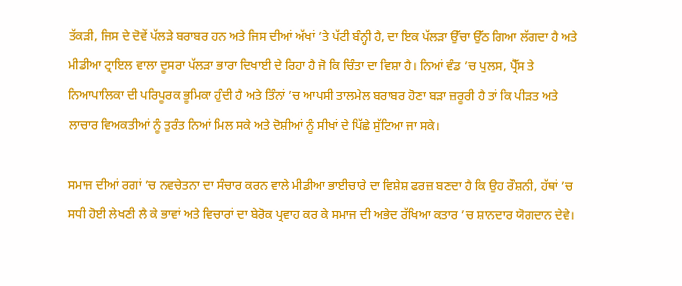ਤੱਕੜੀ, ਜਿਸ ਦੇ ਦੋਵੇਂ ਪੱਲੜੇ ਬਰਾਬਰ ਹਨ ਅਤੇ ਜਿਸ ਦੀਆਂ ਅੱਖਾਂ ’ਤੇ ਪੱਟੀ ਬੰਨ੍ਹੀ ਹੈ, ਦਾ ਇਕ ਪੱਲੜਾ ਉੱਚਾ ਉੱਠ ਗਿਆ ਲੱਗਦਾ ਹੈ ਅਤੇ ਮੀਡੀਆ ਟ੍ਰਾਇਲ ਵਾਲਾ ਦੂਸਰਾ ਪੱਲੜਾ ਭਾਰਾ ਦਿਖਾਈ ਦੇ ਰਿਹਾ ਹੈ ਜੋ ਕਿ ਚਿੰਤਾ ਦਾ ਵਿਸ਼ਾ ਹੈ। ਨਿਆਂ ਵੰਡ ’ਚ ਪੁਲਸ, ਪ੍ਰੈੱਸ ਤੇ ਨਿਆਪਾਲਿਕਾ ਦੀ ਪਰਿਪੂਰਕ ਭੂਮਿਕਾ ਹੁੰਦੀ ਹੈ ਅਤੇ ਤਿੰਨਾਂ ’ਚ ਆਪਸੀ ਤਾਲਮੇਲ ਬਰਾਬਰ ਹੋਣਾ ਬੜਾ ਜ਼ਰੂਰੀ ਹੈ ਤਾਂ ਕਿ ਪੀੜਤ ਅਤੇ ਲਾਚਾਰ ਵਿਅਕਤੀਆਂ ਨੂੰ ਤੁਰੰਤ ਨਿਆਂ ਮਿਲ ਸਕੇ ਅਤੇ ਦੋਸ਼ੀਆਂ ਨੂੰ ਸੀਖਾਂ ਦੇ ਪਿੱਛੇ ਸੁੱਟਿਆ ਜਾ ਸਕੇ।

ਸਮਾਜ ਦੀਆਂ ਰਗਾਂ ’ਚ ਨਵਚੇਤਨਾ ਦਾ ਸੰਚਾਰ ਕਰਨ ਵਾਲੇ ਮੀਡੀਆ ਭਾਈਚਾਰੇ ਦਾ ਵਿਸ਼ੇਸ਼ ਫਰਜ਼ ਬਣਦਾ ਹੈ ਕਿ ਉਹ ਰੌਸ਼ਨੀ, ਹੱਥਾਂ ’ਚ ਸਧੀ ਹੋਈ ਲੇਖਣੀ ਲੈ ਕੇ ਭਾਵਾਂ ਅਤੇ ਵਿਚਾਰਾਂ ਦਾ ਬੇਰੋਕ ਪ੍ਰਵਾਹ ਕਰ ਕੇ ਸਮਾਜ ਦੀ ਅਭੇਦ ਰੱਖਿਆ ਕਤਾਰ ’ਚ ਸ਼ਾਨਦਾਰ ਯੋਗਦਾਨ ਦੇਵੇ।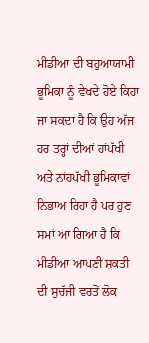ਮੀਡੀਆ ਦੀ ਬਹੁਆਯਾਮੀ ਭੂਮਿਕਾ ਨੂੰ ਵੇਖਦੇ ਹੋਏ ਕਿਹਾ ਜਾ ਸਕਦਾ ਹੈ ਕਿ ਉਹ ਅੱਜ ਹਰ ਤਰ੍ਹਾਂ ਦੀਆਂ ਹਾਂਪੱਖੀ ਅਤੇ ਨਾਂਹਪੱਖੀ ਭੂਮਿਕਾਵਾਂ ਨਿਭਾਅ ਰਿਹਾ ਹੈ ਪਰ ਹੁਣ ਸਮਾਂ ਆ ਗਿਆ ਹੈ ਕਿ ਮੀਡੀਆ ਆਪਣੀ ਸ਼ਕਤੀ ਦੀ ਸੁਚੱਜੀ ਵਰਤੋਂ ਲੋਕ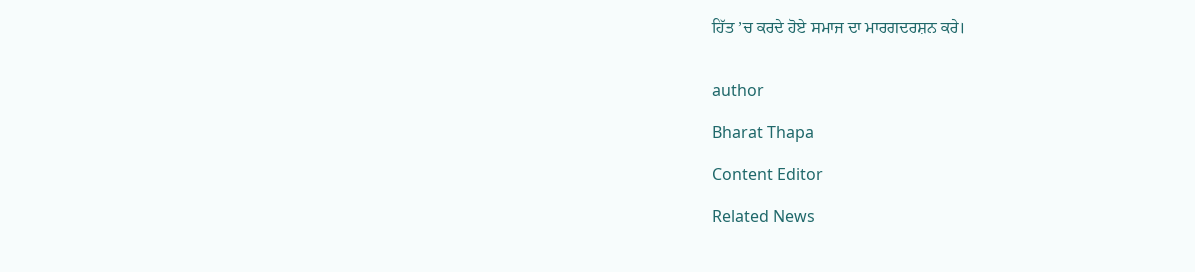ਹਿੱਤ ’ਚ ਕਰਦੇ ਹੋਏ ਸਮਾਜ ਦਾ ਮਾਰਗਦਰਸ਼ਨ ਕਰੇ।


author

Bharat Thapa

Content Editor

Related News